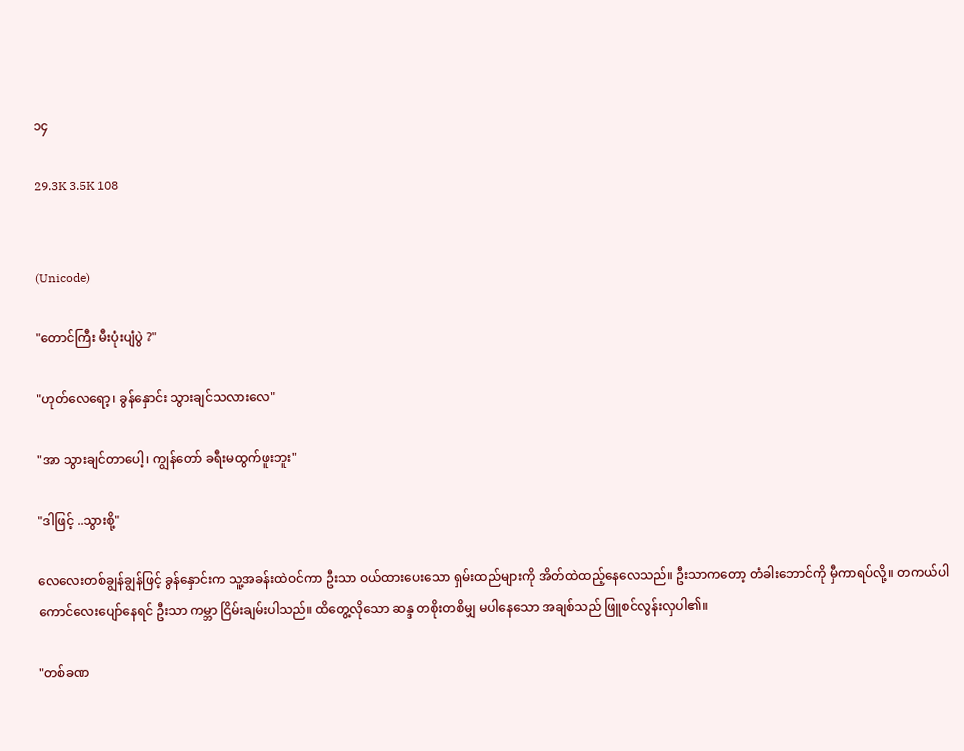၁၄

29.3K 3.5K 108


(Unicode)

"တောင်ကြီး မီးပုံးပျံပွဲ ?"

"ဟုတ်လေရော့၊ ခွန်နှောင်း သွားချင်သလားလေ"

"အာ သွားချင်တာပေါ့၊ ကျွန်တော် ခရီးမထွက်ဖူးဘူး"

"ဒါဖြင့် ..သွားစို့"

လေလေးတစ်ချွန်ချွန်ဖြင့် ခွန်နှောင်းက သူ့အခန်းထဲဝင်ကာ ဦးသာ ဝယ်ထားပေးသော ရှမ်းထည်များကို အိတ်ထဲထည့်နေလေသည်။ ဦးသာကတော့ တံခါးဘောင်ကို မှီကာရပ်လို့။ တကယ်ပါ ကောင်လေးပျော်နေရင် ဦးသာ ကမ္ဘာ ငြိမ်းချမ်းပါသည်။ ထိတွေ့လိုသော ဆန္ဒ တစိုးတစိမျှ မပါနေသော အချစ်သည် ဖြူစင်လွန်းလှပါ၏။

"တစ်ခဏ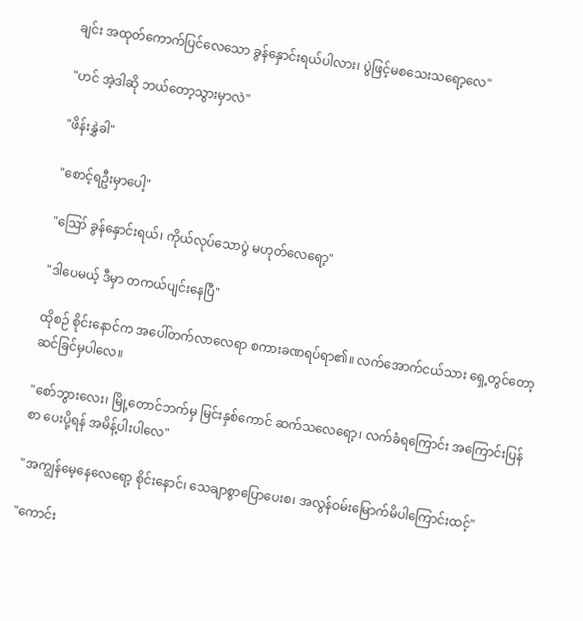ချင်း အထုတ်ကောက်ပြင်လေသော ခွန်နှောင်းရယ်ပါလား၊ ပွဲဖြင့်မစသေးသရော့လေ"

"ဟင် အဲ့ဒါဆို ဘယ်တော့သွားမှာလဲ"

"ဖိန်းနွှဲခါ"

"စောင့်ရဦးမှာပေါ့"

"ဪ ခွန်နှောင်းရယ်၊ ကိုယ်လုပ်သောပွဲ မဟုတ်လေရော့"

"ဒါပေမယ့် ဒီမှာ တကယ်ပျင်းနေပြီ"

ထိုစဉ် စိုင်းနောင်က အပေါ်တက်လာလေရာ စကားခဏရပ်ရာ၏။ လက်အောက်ငယ်သား ရှေ့တွင်တော့ ဆင်ခြင်မှပါလေ။

"စော်ဘွားလေး၊ မြို့တောင်ဘက်မှ မြင်းနှစ်ကောင် ဆက်သလေရော့၊ လက်ခံရကြောင်း အကြောင်းပြန်စာ ပေးပို့ရန် အမိန့်ပါးပါလေ"

"အကျွန်မေ့နေလေရော့ စိုင်းနောင်၊ သေချာစွာပြောပေးစ၊ အလွန်ဝမ်းမြောက်မိပါကြောင်းထင့်"

"ကောင်း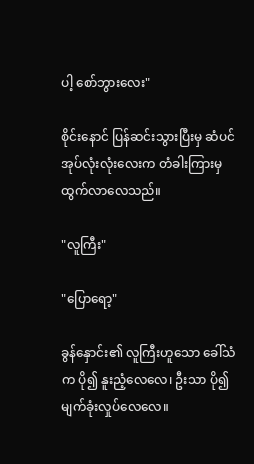ပါ့ စော်ဘွားလေး"

စိုင်းနောင် ပြန်ဆင်းသွားပြီးမှ ဆံပင်အုပ်လုံးလုံးလေးက တံခါးကြားမှ ထွက်လာလေသည်။

"လူကြီး"

"ပြောရော့"

ခွန်နှောင်း၏ လူကြီးဟူသော ခေါ်သံက ပို၍ နူးညံ့လေလေ၊ ဦးသာ ပို၍ မျက်ခုံးလှုပ်လေလေ။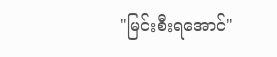"မြင်းစီးရအောင်"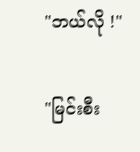"ဘယ်လို !"

"မြင်းစီး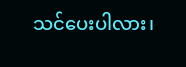သင်ပေးပါလား၊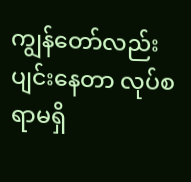ကျွန်တော်လည်းပျင်းနေတာ လုပ်စရာမရှိ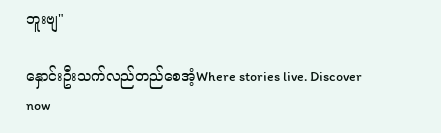ဘူးဗျ"

နှောင်းဦးသက်လည်တည်စေအံ့Where stories live. Discover now